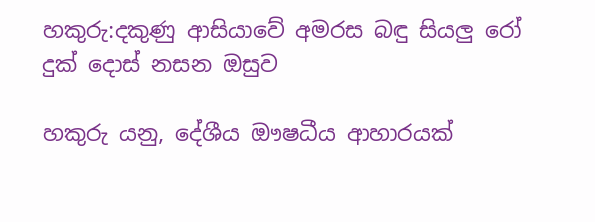හකුරු:දකුණු ආසියාවේ අමරස බඳු සියලු රෝ දුක් දොස් නසන ඔසුව

හකුරු යනු, දේශීය ඖෂධීය ආහාරයක්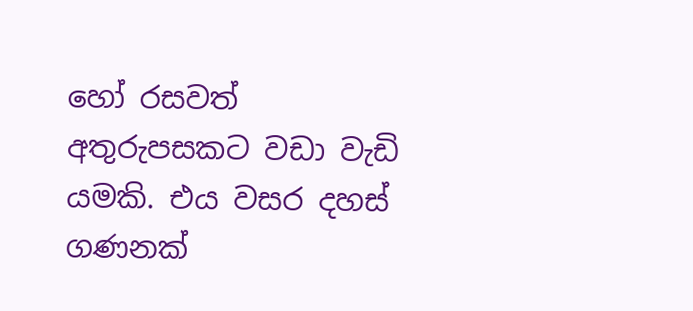හෝ රසවත් අතුරුපසකට වඩා වැඩි යමකි. එය වසර දහස් ගණනක්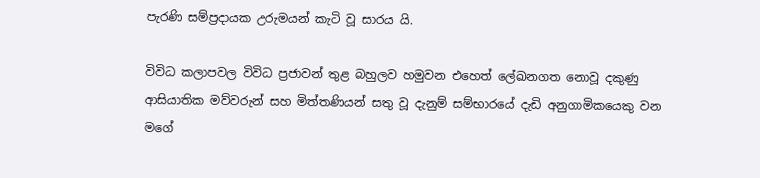පැරණි සම්ප්‍රදායක උරුමයන් කැටි වූ සාරය යි.

විවිධ කලාපවල විවිධ ප්‍රජාවන් තුළ බහුලව හමුවන එහෙත් ලේඛනගත නොවූ දකුණු ආසියාතික මව්වරුන් සහ මිත්තණියන් සතු වූ දැනුම් සම්භාරයේ දැඩි අනුගාමිකයෙකු වන මගේ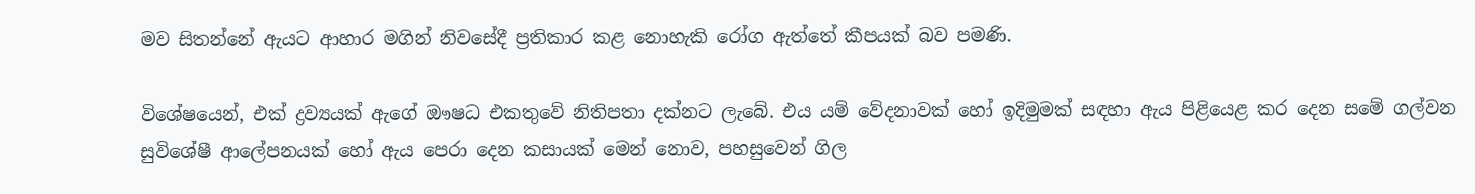මව සිතන්නේ ඇයට ආහාර මගින් නිවසේදී ප්‍රතිකාර කළ නොහැකි රෝග ඇත්තේ කීපයක් බව පමණි.

විශේෂයෙන්, එක් ද්‍රව්‍යයක් ඇගේ ඖෂධ එකතුවේ නිතිපතා දක්නට ලැබේ. එය යම් වේදනාවක් හෝ ඉදිමුමක් සඳහා ඇය පිළියෙළ කර දෙන සමේ ගල්වන සුවිශේෂී ආලේපනයක් හෝ ඇය පෙරා දෙන කසායක් මෙන් නොව, පහසුවෙන් ගිල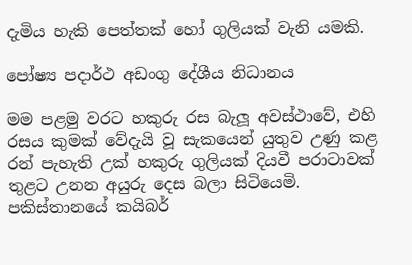දැමිය හැකි පෙත්තක් හෝ ගුලියක් වැනි යමකි.

පෝෂ්‍ය පදාර්ථ අඩංගු දේශීය නිධානය

මම පළමු වරට හකුරු රස බැලූ අවස්ථාවේ, එහි රසය කුමක් වේදැයි වූ සැකයෙන් යුතුව උණු කළ රන් පැහැති උක් හකුරු ගුලියක් දියවී පරාටාවක් තුළට උනන අයුරු දෙස බලා සිටියෙමි. පකිස්තානයේ කයිබර්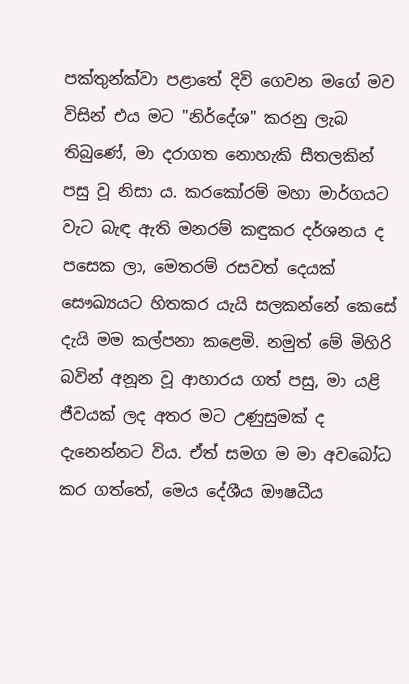පක්තුන්ක්වා පළාතේ දිවි ගෙවන මගේ මව විසින් එය මට "නිර්දේශ" කරනු ලැබ තිබුණේ, මා දරාගත නොහැකි සීතලකින් පසු වූ නිසා ය. කරකෝරම් මහා මාර්ගයට වැට බැඳ ඇති මනරම් කඳුකර දර්ශනය ද පසෙක ලා, මෙතරම් රසවත් දෙයක් සෞඛ්‍යයට හිතකර යැයි සලකන්නේ කෙසේ දැයි මම කල්පනා කළෙමි. නමුත් මේ මිහිරි බවින් අනූන වූ ආහාරය ගත් පසු, මා යළි ජීවයක් ලද අතර මට උණුසුමක් ද දැනෙන්නට විය. ඒත් සමග ම මා අවබෝධ කර ගත්තේ, මෙය දේශීය ඖෂධීය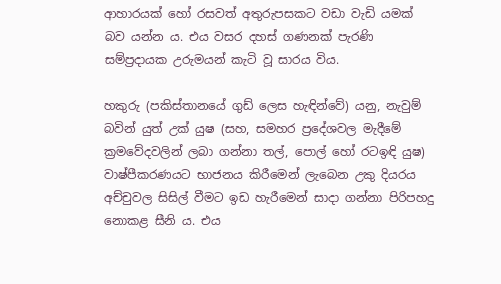ආහාරයක් හෝ රසවත් අතුරුපසකට වඩා වැඩි යමක් බව යන්න ය. එය වසර දහස් ගණනක් පැරණි සම්ප්‍රදායක උරුමයන් කැටි වූ සාරය විය.

හකුරු (පකිස්තානයේ ගුඩ් ලෙස හැඳින්වේ) යනු, නැවුම් බවින් යුත් උක් යුෂ (සහ, සමහර ප්‍රදේශවල මැදීමේ ක්‍රමවේදවලින් ලබා ගන්නා තල්, පොල් හෝ රටඉඳි යුෂ) වාෂ්පීකරණයට භාජනය කිරීමෙන් ලැබෙන උකු දියරය අච්චුවල සිසිල් වීමට ඉඩ හැරීමෙන් සාදා ගන්නා පිරිපහදු නොකළ සීනි ය. එය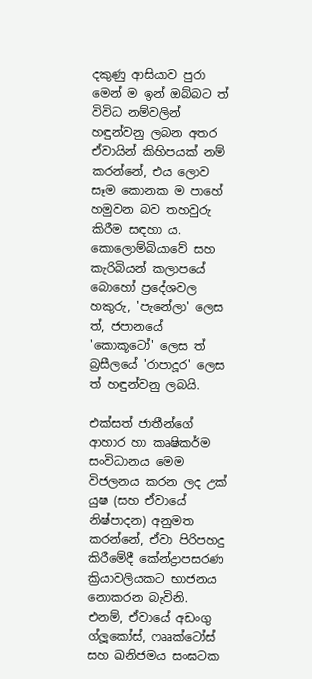දකුණු ආසියාව පුරා මෙන් ම ඉන් ඔබ්බට ත් විවිධ නම්වලින් හඳුන්වනු ලබන අතර ඒවායින් කිහිපයක් නම් කරන්නේ, එය ලොව සෑම කොනක ම පාහේ හමුවන බව තහවුරු කිරීම සඳහා ය. කොලොම්බියාවේ සහ කැරිබියන් කලාපයේ බොහෝ ප්‍රදේශවල හකුරු, 'පැනේලා' ලෙස ත්, ජපානයේ 'කොකූටෝ' ලෙස ත් බ්‍රසීලයේ 'රාපාදූර' ලෙස ත් හඳුන්වනු ලබයි.

එක්සත් ජාතීන්ගේ ආහාර හා කෘෂිකර්ම සංවිධානය මෙම විජලනය කරන ලද උක් යුෂ (සහ ඒවායේ නිෂ්පාදන) අනුමත කරන්නේ, ඒවා පිරිපහදු කිරීමේදී කේන්ද්‍රාපසරණ ක්‍රියාවලියකට භාජනය නොකරන බැවිනි. එනම්, ඒවායේ අඩංගු ග්ලූකෝස්, ෆෲක්ටෝස් සහ ඛනිජමය සංඝටක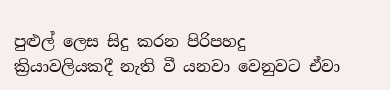පුළුල් ලෙස සිදු කරන පිරිපහදු ක්‍රියාවලියකදී නැති වී යනවා වෙනුවට ඒවා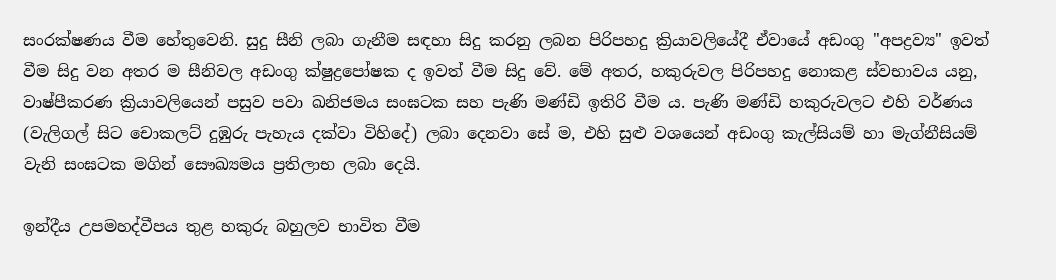සංරක්ෂණය වීම හේතුවෙනි. සුදු සීනි ලබා ගැනීම සඳහා සිදු කරනු ලබන පිරිපහදු ක්‍රියාවලියේදී ඒවායේ අඩංගු "අපද්‍රව්‍ය" ඉවත් වීම සිදු වන අතර ම සීනිවල අඩංගු ක්ෂුද්‍රපෝෂක ද ඉවත් වීම සිදු වේ. මේ අතර, හකුරුවල පිරිපහදු නොකළ ස්වභාවය යනු, වාෂ්පීකරණ ක්‍රියාවලියෙන් පසුව පවා ඛනිජමය සංඝටක සහ පැණි මණ්ඩි ඉතිරි වීම ය. පැණි මණ්ඩි හකුරුවලට එහි වර්ණය (වැලිගල් සිට චොකලට් දුඹුරු පැහැය දක්වා විහිදේ) ලබා දෙනවා සේ ම, එහි සුළු වශයෙන් අඩංගු කැල්සියම් හා මැග්නීසියම් වැනි සංඝටක මගින් සෞඛ්‍යමය ප්‍රතිලාභ ලබා දෙයි.

ඉන්දීය උපමහද්වීපය තුළ හකුරු බහුලව භාවිත වීම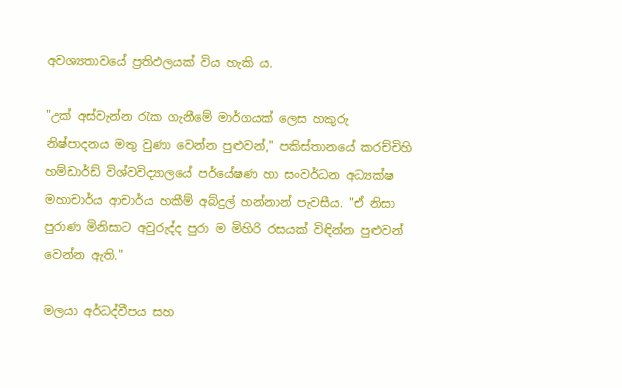අවශ්‍යතාවයේ ප්‍රතිඵලයක් විය හැකි ය.

"උක් අස්වැන්න රැක ගැනීමේ මාර්ගයක් ලෙස හකුරු නිෂ්පාදනය මතු වුණා වෙන්න පුළුවන්," පකිස්තානයේ කරච්චිහි හම්ඩාර්ඩ් විශ්වවිද්‍යාලයේ පර්යේෂණ හා සංවර්ධන අධ්‍යක්ෂ මහාචාර්ය ආචාර්ය හකීම් අබ්දුල් හන්නාන් පැවසීය. "ඒ නිසා පුරාණ මිනිසාට අවුරුද්ද පුරා ම මිහිරි රසයක් විඳින්න පුළුවන් වෙන්න ඇති."

මලයා අර්ධද්වීපය සහ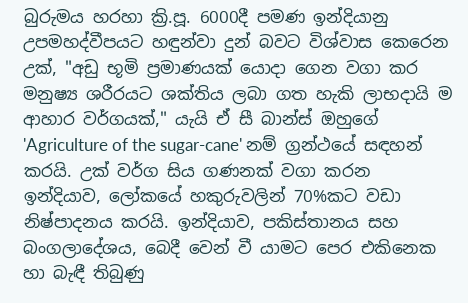බුරුමය හරහා ක්‍රි.පූ. 6000දී පමණ ඉන්දියානු උපමහද්වීපයට හඳුන්වා දුන් බවට විශ්වාස කෙරෙන උක්, "අඩු භූමි ප්‍රමාණයක් යොදා ගෙන වගා කර මනුෂ්‍ය ශරීරයට ශක්තිය ලබා ගත හැකි ලාභදායි ම ආහාර වර්ගයක්," යැයි ඒ සී බාන්ස් ඔහුගේ 'Agriculture of the sugar-cane' නම් ග්‍රන්ථයේ සඳහන් කරයි. උක් වර්ග සිය ගණනක් වගා කරන ඉන්දියාව, ලෝකයේ හකුරුවලින් 70%කට වඩා නිෂ්පාදනය කරයි. ඉන්දියාව, පකිස්තානය සහ බංගලාදේශය, බෙදී වෙන් වී යාමට පෙර එකිනෙක හා බැඳී තිබුණු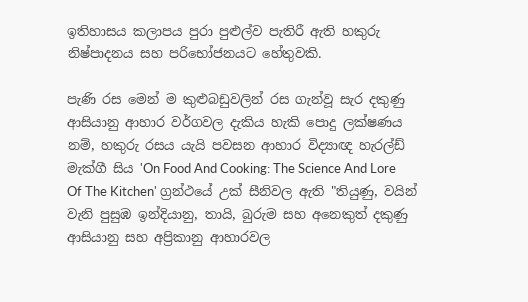ඉතිහාසය කලාපය පුරා පුළුල්ව පැතිරී ඇති හකුරු නිෂ්පාදනය සහ පරිභෝජනයට හේතුවකි.

පැණි රස මෙන් ම කුළුබඩුවලින් රස ගැන්වූ සැර දකුණු ආසියානු ආහාර වර්ගවල දැකිය හැකි පොදු ලක්ෂණය නම්, හකුරු රසය යැයි පවසන ආහාර විද්‍යාඥ හැරල්ඩ් මැක්ගී සිය 'On Food And Cooking: The Science And Lore Of The Kitchen' ග්‍රන්ථයේ උක් සීනිවල ඇති "තියුණු, වයින් වැනි පුසුඹ ඉන්දියානු, තායි, බුරුම සහ අනෙකුත් දකුණු ආසියානු සහ අප්‍රිකානු ආහාරවල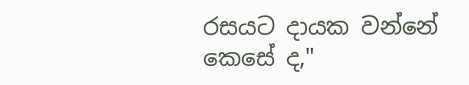රසයට දායක වන්නේ කෙසේ ද,"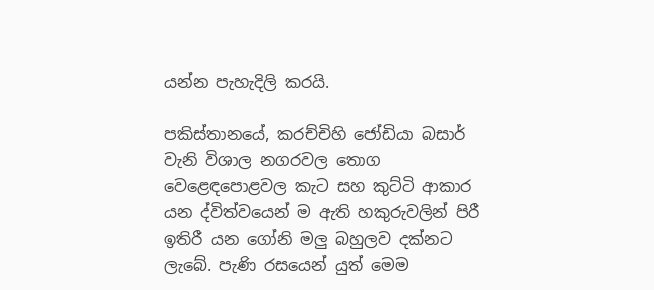යන්න පැහැදිලි කරයි.

පකිස්තානයේ, කරච්චිහි ජෝඩියා බසාර් වැනි විශාල නගරවල තොග වෙළෙඳපොළවල කැට සහ කුට්ටි ආකාර යන ද්විත්වයෙන් ම ඇති හකුරුවලින් පිරී ඉතිරී යන ගෝනි මලු බහුලව දක්නට ලැබේ. පැණි රසයෙන් යුත් මෙම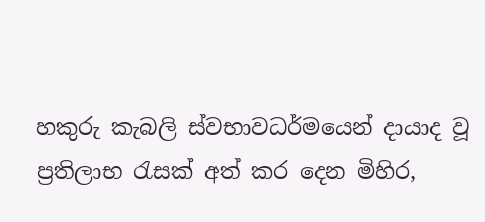හකුරු කැබලි ස්වභාවධර්මයෙන් දායාද වූ ප්‍රතිලාභ රැසක් අත් කර දෙන මිහිර,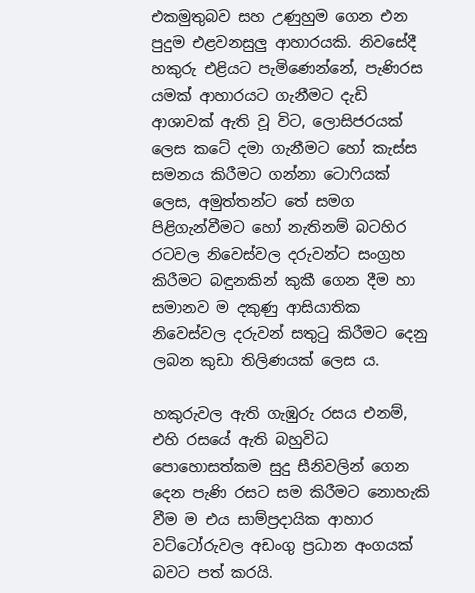එකමුතුබව සහ උණුහුම ගෙන එන පුදුම එළවනසුලු ආහාරයකි. නිවසේදී හකුරු එළියට පැමිණෙන්නේ, පැණිරස යමක් ආහාරයට ගැනීමට දැඩි ආශාවක් ඇති වූ විට, ලොසිජරයක් ලෙස කටේ දමා ගැනීමට හෝ කැස්ස සමනය කිරීමට ගන්නා ටොෆියක් ලෙස, අමුත්තන්ට තේ සමග පිළිගැන්වීමට හෝ නැතිනම් බටහිර රටවල නිවෙස්වල දරුවන්ට සංග්‍රහ කිරීමට බඳුනකින් කුකී ගෙන දීම හා සමානව ම දකුණු ආසියාතික නිවෙස්වල දරුවන් සතුටු කිරීමට දෙනු ලබන කුඩා තිලිණයක් ලෙස ය.

හකුරුවල ඇති ගැඹුරු රසය එනම්, එහි රසයේ ඇති බහුවිධ පොහොසත්කම සුදු සීනිවලින් ගෙන දෙන පැණි රසට සම කිරීමට නොහැකි වීම ම එය සාම්ප්‍රදායික ආහාර වට්ටෝරුවල අඩංගු ප්‍රධාන අංගයක් බවට පත් කරයි.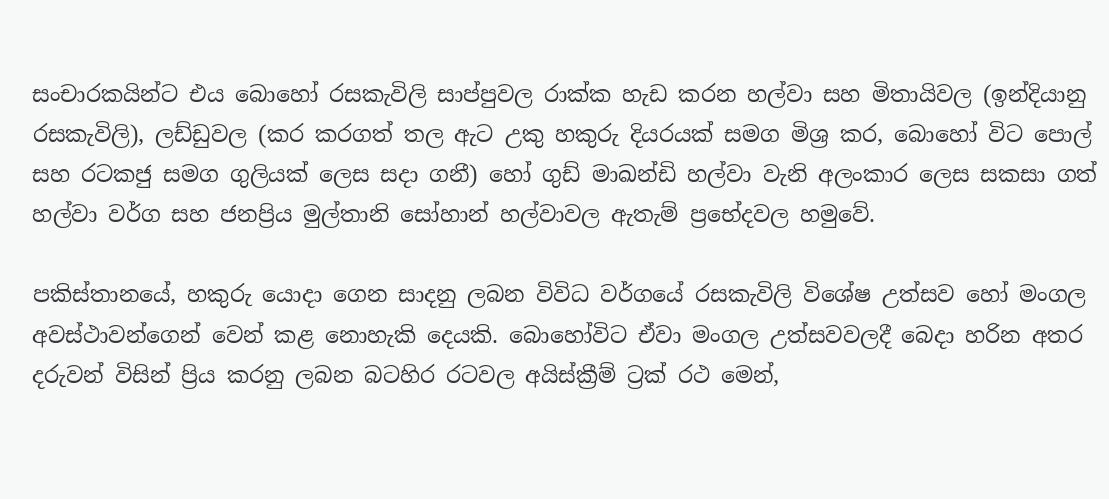සංචාරකයින්ට එය බොහෝ රසකැවිලි සාප්පුවල රාක්ක හැඩ කරන හල්වා සහ මිතායිවල (ඉන්දියානු රසකැවිලි), ලඩ්ඩුවල (කර කරගත් තල ඇට උකු හකුරු දියරයක් සමග මිශ්‍ර කර, බොහෝ විට පොල් සහ රටකජු සමග ගුලියක් ලෙස සදා ගනී) හෝ ගුඩ් මාඛන්ඩි හල්වා වැනි අලංකාර ලෙස සකසා ගත් හල්වා වර්ග සහ ජනප්‍රිය මුල්තානි සෝහාන් හල්වාවල ඇතැම් ප්‍රභේදවල හමුවේ.

පකිස්තානයේ, හකුරු යොදා ගෙන සාදනු ලබන විවිධ වර්ගයේ රසකැවිලි විශේෂ උත්සව හෝ මංගල අවස්ථාවන්ගෙන් වෙන් කළ නොහැකි දෙයකි. බොහෝවිට ඒවා මංගල උත්සවවලදී බෙදා හරින අතර දරුවන් විසින් ප්‍රිය කරනු ලබන බටහිර රටවල අයිස්ක්‍රීම් ට්‍රක් රථ මෙන්,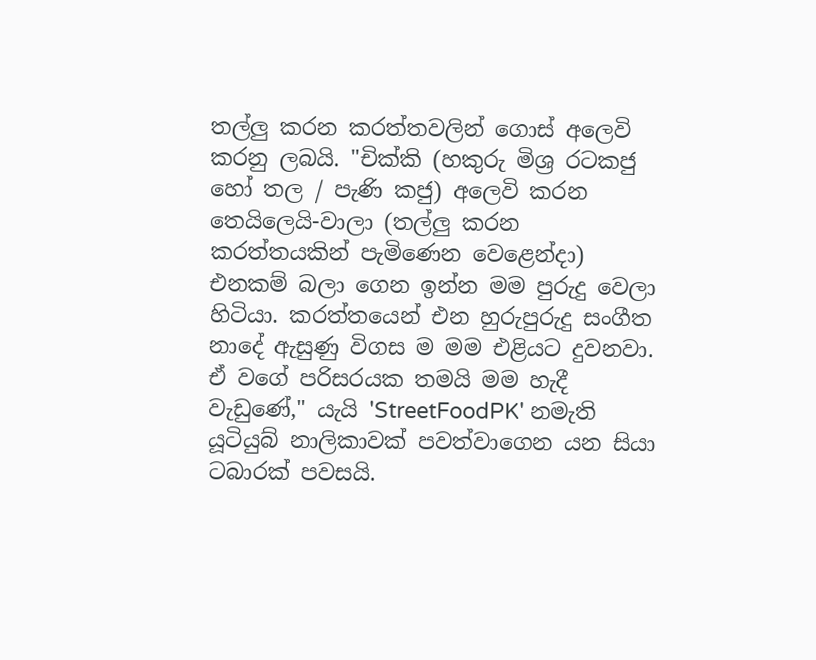තල්ලු කරන කරත්තවලින් ගොස් අලෙවි කරනු ලබයි. "චික්කි (හකුරු මිශ්‍ර රටකජු හෝ තල / පැණි කජු) අලෙවි කරන තෙයිලෙයි-වාලා (තල්ලු කරන කරත්තයකින් පැමිණෙන වෙළෙන්දා) එනකම් බලා ගෙන ඉන්න මම පුරුදු වෙලා හිටියා. කරත්තයෙන් එන හුරුපුරුදු සංගීත නාදේ ඇසුණු විගස ම මම එළියට දුවනවා. ඒ වගේ පරිසරයක තමයි මම හැදී වැඩුණේ," යැයි 'StreetFoodPK' නමැති යූටියුබ් නාලිකාවක් පවත්වාගෙන යන සියා ටබාරක් පවසයි.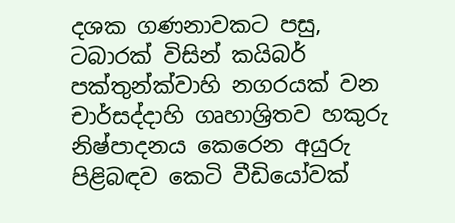දශක ගණනාවකට පසු, ටබාරක් විසින් කයිබර් පක්තුන්ක්වාහි නගරයක් වන චාර්සද්දාහි ගෘහාශ්‍රිතව හකුරු නිෂ්පාදනය කෙරෙන අයුරු පිළිබඳව කෙටි වීඩියෝවක්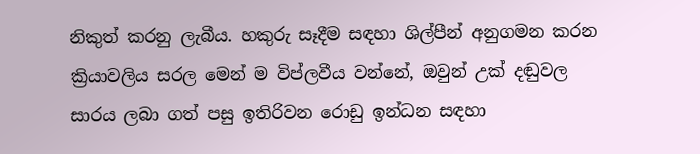නිකුත් කරනු ලැබීය. හකුරු සෑදීම සඳහා ශිල්පීන් අනුගමන කරන ක්‍රියාවලිය සරල මෙන් ම විප්ලවීය වන්නේ, ඔවුන් උක් දඬුවල සාරය ලබා ගත් පසු ඉතිරිවන රොඩු ඉන්ධන සඳහා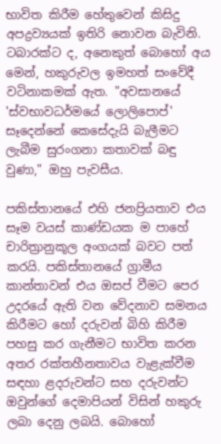භාවිත කිරීම හේතුවෙන් කිසිදු අපද්‍රව්‍යයක් ඉතිරි නොවන බැවිනි. ටබාරක්ට ද, අනෙකුත් බොහෝ අය මෙන්, හකුරුවල ඉමහත් සංවේදී වටිනාකමක් ඇත. "අවසානයේ 'ස්වභාවධර්මයේ ලොලිපොප්' සෑදෙන්නේ කෙසේදැයි බැලීමට ලැබීම සුරංගනා කතාවක් බඳු වුණා," ඔහු පැවසීය.

පකිස්තානයේ එහි ජනප්‍රියතාව එය සෑම වයස් කාණ්ඩයක ම පාහේ චාරිත්‍රානුකූල අංගයක් බවට පත් කරයි. පකිස්තානයේ ග්‍රාමීය කාන්තාවන් එය ඔසප් වීමට පෙර උදරයේ ඇති වන වේදනාව සමනය කිරීමට හෝ දරුවන් බිහි කිරීම පහසු ක‍ර ගැනීමට භාවිත කරන අතර රක්තහීනතාවය වැළැක්වීම සඳහා ළදරුවන්ට සහ දරුවන්ට ඔවුන්ගේ දෙමාපියන් විසින් හකුරු ලබා දෙනු ලබයි. බොහෝ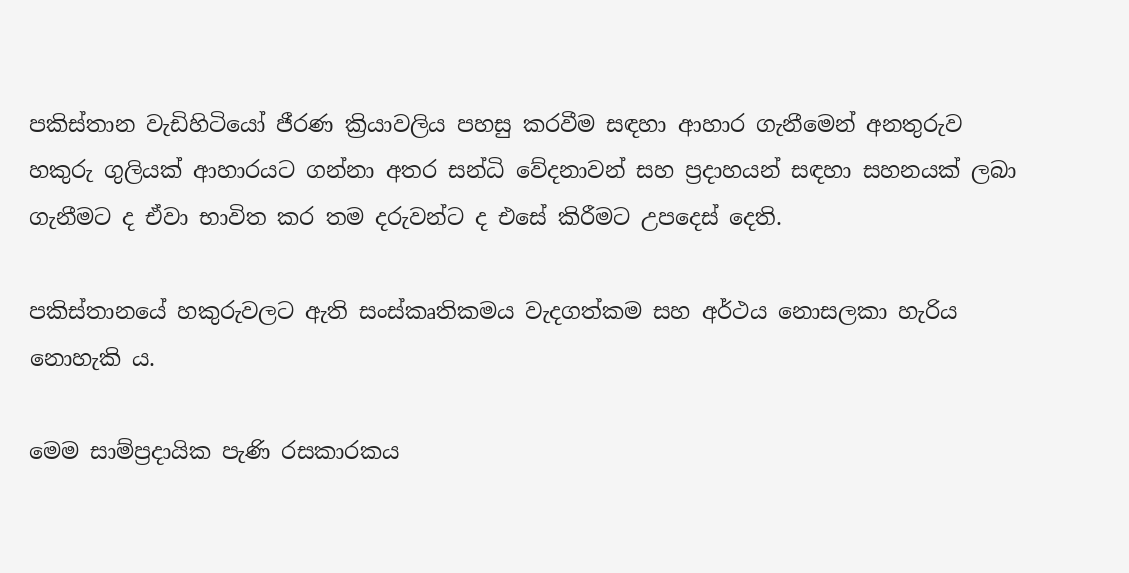පකිස්තාන වැඩිහිටියෝ ජීරණ ක්‍රියාවලිය පහසු කරවීම සඳහා ආහාර ගැනීමෙන් අනතුරුව හකුරු ගුලියක් ආහාරයට ගන්නා අතර සන්ධි වේදනාවන් සහ ප්‍රදාහයන් සඳහා සහනයක් ලබා ගැනීමට ද ඒවා භාවිත කර තම දරුවන්ට ද එසේ කිරීමට උපදෙස් දෙති.

පකිස්තානයේ හකුරුවලට ඇති සංස්කෘතිකමය වැදගත්කම සහ අර්ථය නොසලකා හැරිය නොහැකි ය.

මෙම සාම්ප්‍රදායික පැණි රසකාරකය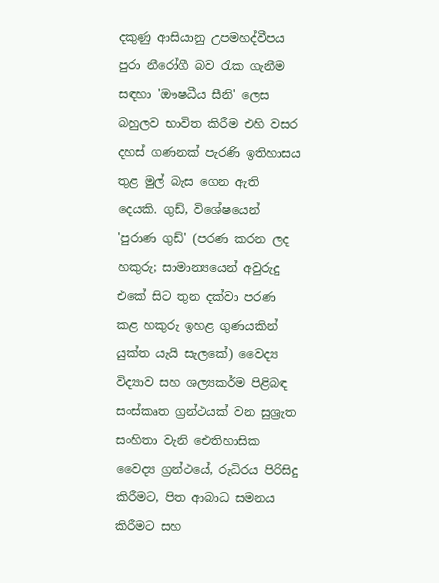දකුණු ආසියානු උපමහද්වීපය පුරා නීරෝගී බව රැක ගැනීම සඳහා 'ඖෂධීය සීනි' ලෙස බහුලව භාවිත කිරීම එහි වසර දහස් ගණනක් පැරණි ඉතිහාසය තුළ මුල් බැස ගෙන ඇති දෙයකි. ගුඩ්, විශේෂයෙන් 'පුරාණ ගුඩ්' (පරණ කරන ලද හකුරු; සාමාන්‍යයෙන් අවුරුදු එකේ සිට තුන දක්වා පරණ කළ හකුරු ඉහළ ගුණයකින් යුක්ත යැයි සැලකේ) වෛද්‍ය විද්‍යාව සහ ශල්‍යකර්ම පිළිබඳ සංස්කෘත ග්‍රන්ථයක් වන සුශ්‍රැත සංහිතා වැනි ඓතිහාසික වෛද්‍ය ග්‍රන්ථයේ, රුධිරය පිරිසිදු කිරීමට, පිත ආබාධ සමනය කිරීමට සහ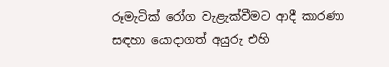රූමැටික් රෝග වැළැක්වීමට ආදී කාරණා සඳහා යොදාගත් අයුරු එහි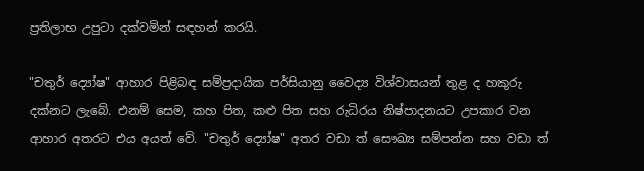ප්‍රතිලාභ උපුටා දක්වමින් සඳහන් කරයි.

"චතුර් ද්‍යෝෂ" ආහාර පිළිබඳ සම්ප්‍රදායික පර්සියානු වෛද්‍ය විශ්වාසයන් තුළ ද හකුරු දක්නට ලැබේ. එනම් සෙම, කහ පිත, කළු පිත සහ රුධිරය නිෂ්පාදනයට උපකාර වන ආහාර අතරට එය අයත් වේ. "චතුර් ද්‍යෝෂ" අතර වඩා ත් සෞඛ්‍ය සම්පන්න සහ වඩා ත්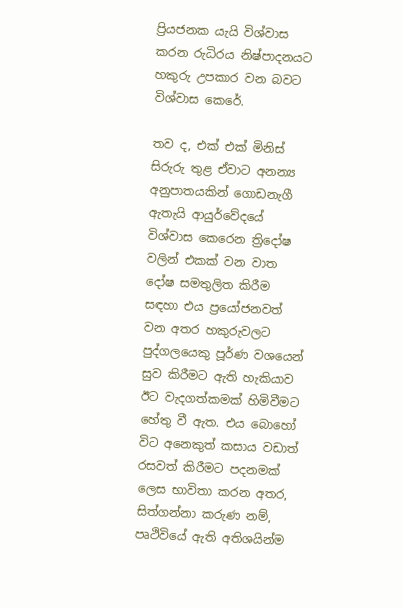ප්‍රියජනක යැයි විශ්වාස කරන රුධිරය නිෂ්පාදනයට හකුරු උපකාර වන බවට විශ්වාස කෙරේ.

තව ද, එක් එක් මිනිස් සිරුරු තුළ ඒවාට අනන්‍ය අනුපාතයකින් ගොඩනැගී ඇතැයි ආයුර්වේදයේ විශ්වාස කෙරෙන ත්‍රිදෝෂ වලින් එකක් වන වාත දෝෂ සමතුලිත කිරීම සඳහා එය ප්‍රයෝජනවත් වන අතර හකුරුවලට පුද්ගලයෙකු පූර්ණ වශයෙන් සුව කිරීමට ඇති හැකියාව ඊට වැදගත්කමක් හිමිවීමට හේතු වී ඇත. එය බොහෝ විට අනෙකුත් කසාය වඩාත් රසවත් කිරීමට පදනමක් ලෙස භාවිතා කරන අතර, සිත්ගන්නා කරුණ නම්, පෘථිවියේ ඇති අතිශයින්ම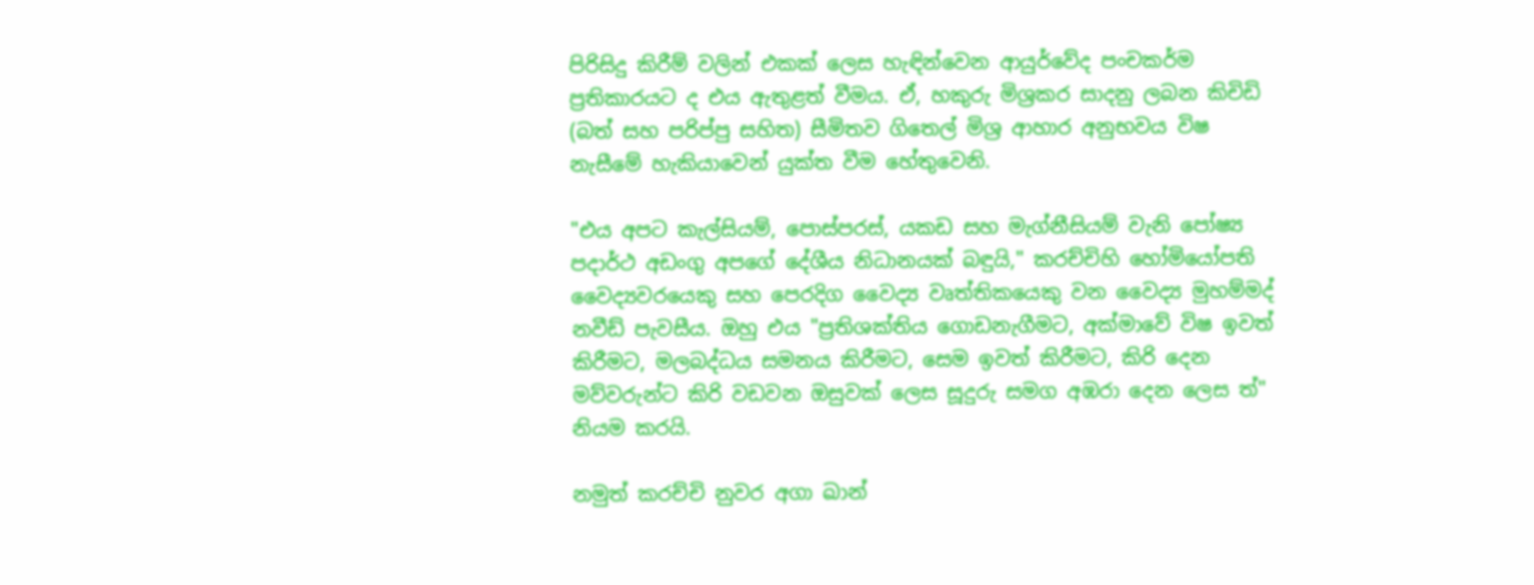පිරිසිදු කිරීම් වලින් එකක් ලෙස හැඳින්වෙන ආයුර්වේද පංචකර්ම ප්‍රතිකාරයට ද එය ඇතුළත් වීමය. ඒ, හකුරු මිශ්‍රකර සාදනු ලබන කිචිඩි (බත් සහ පරිප්පු සහිත) සීමිතව ගිතෙල් මිශ්‍ර ආහාර අනුභවය විෂ නැසීමේ හැකියාවෙන් යුක්ත වීම හේතුවෙනි.

"එය අපට කැල්සියම්, පොස්පරස්, යකඩ සහ මැග්නීසියම් වැනි පෝෂ්‍ය පදාර්ථ අඩංගු අපගේ දේශීය නිධානයක් බඳුයි," කරච්චිහි හෝමියෝපති වෛද්‍යවරයෙකු සහ පෙරදිග වෛද්‍ය වෘත්තිකයෙකු වන වෛද්‍ය මුහම්මද් නවීඩ් පැවසීය. ඔහු එය "ප්‍රතිශක්තිය ගොඩනැගීමට, අක්මාවේ විෂ ඉවත් කිරීමට, මලබද්ධය සමනය කිරීමට, සෙම ඉවත් කිරීමට, කිරි දෙන මව්වරුන්ට කිරි වඩවන ඔසුවක් ලෙස සූදුරු සමග අඹරා දෙන ලෙස ත්" නියම කරයි.

නමුත් කරච්චි නුවර අගා ඛාන්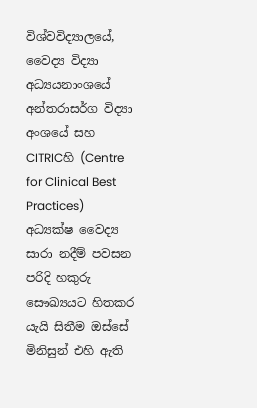විශ්වවිද්‍යාලයේ, වෛද්‍ය විද්‍යා අධ්‍යයනාංශයේ අන්තරාසර්ග විද්‍යා අංශයේ සහ CITRICහි (Centre for Clinical Best Practices) අධ්‍යක්ෂ වෛද්‍ය සාරා නදීම් පවසන පරිදි හකුරු සෞඛ්‍යයට හිතකර යැයි සිතීම ඔස්සේ මිනිසුන් එහි ඇති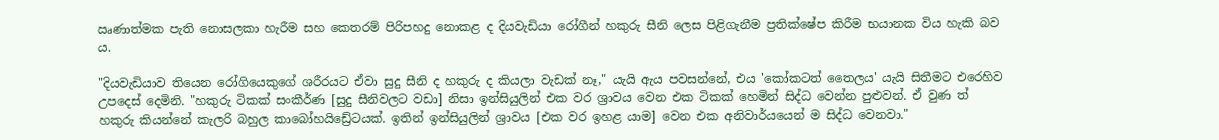ඍණාත්මක පැති නොසලකා හැරීම සහ කෙතරම් පිරිපහදු නොකළ ද දියවැඩියා රෝගීන් හකුරු සීනි ලෙස පිළිගැනීම ප්‍රතික්ෂේප කිරීම භයානක විය හැකි බව ය.

"දියවැඩියාව තියෙන රෝගියෙකුගේ ශරීරයට ඒවා සුදු සීනි ද හකුරු ද කියලා වැඩක් නෑ," යැයි ඇය පවසන්නේ, එය 'කෝකටත් තෛලය' යැයි සිතීමට එරෙහිව උපදෙස් දෙමිනි. "හකුරු ටිකක් සංකීර්ණ [සුදු සීනිවලට වඩා] නිසා ඉන්සියුලින් එක වර ශ්‍රාවය වෙන එක ටිකක් හෙමින් සිද්ධ වෙන්න පුළුවන්. ඒ වුණ ත් හකුරු කියන්නේ කැලරි බහුල කාබෝහයිඩ්‍රේටයක්. ඉතින් ඉන්සියුලින් ශ්‍රාවය [එක වර ඉහළ යාම] වෙන එක අනිවාර්යයෙන් ම සිද්ධ වෙනවා."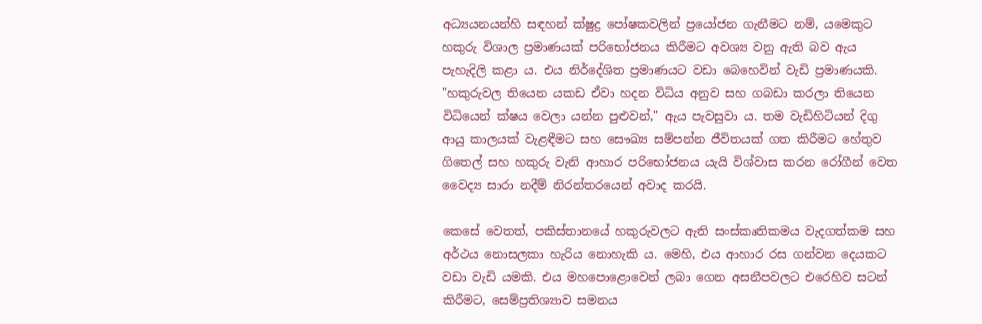අධ්‍යයනයන්හි සඳහන් ක්ෂුද්‍ර පෝෂකවලින් ප්‍රයෝජන ගැනීමට නම්, යමෙකුට හකුරු විශාල ප්‍රමාණයක් පරිභෝජනය කිරීමට අවශ්‍ය වනු ඇති බව ඇය පැහැදිලි කළා ය. එය නිර්දේශිත ප්‍රමාණයට වඩා බෙහෙවින් වැඩි ප්‍රමාණයකි. "හකුරුවල තියෙන යකඩ ඒවා හදන විධිය අනුව සහ ගබඩා කරලා තියෙන විධියෙන් ක්ෂය වෙලා යන්න පුළුවන්," ඇය පැවසුවා ය. තම වැඩිහිටියන් දිගු ආයු කාලයක් වැළඳීමට සහ සෞඛ්‍ය සම්පන්න ජීවිතයක් ගත කිරීමට හේතුව ගිතෙල් සහ හකුරු වැනි ආහාර පරිභෝජනය යැයි විශ්වාස කරන රෝගීන් වෙත වෛද්‍ය සාරා නදීම් නිරන්තරයෙන් අවාද කරයි.

කෙසේ වෙතත්, පකිස්තානයේ හකුරුවලට ඇති සංස්කෘතිකමය වැදගත්කම සහ අර්ථය නොසලකා හැරිය නොහැකි ය. මෙහි, එය ආහාර රස ගන්වන දෙයකට වඩා වැඩි යමකි. එය මහපොළොවෙන් ලබා ගෙන අසනීපවලට එරෙහිව සටන් කිරීමට, සෙම්ප්‍රතිශ්‍යාව සමනය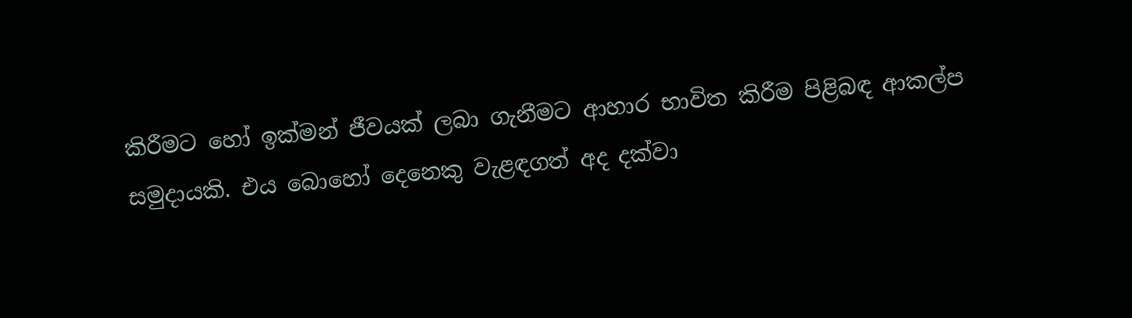කිරීමට හෝ ඉක්මන් ජීවයක් ලබා ගැනීමට ආහාර භාවිත කිරීම පිළිබඳ ආකල්ප සමුදායකි. එය බොහෝ දෙනෙකු වැළඳගත් අද දක්වා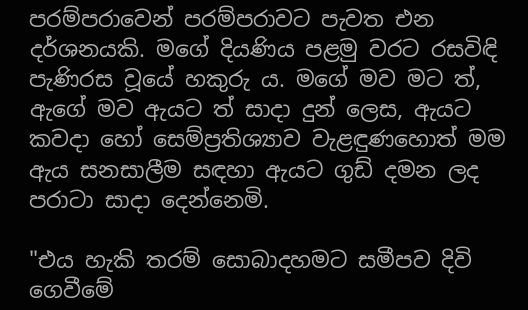පරම්පරාවෙන් පරම්පරාවට පැවත එන දර්ශනයකි. මගේ දියණිය පළමු වරට රසවිඳි පැණිරස වූයේ හකුරු ය. මගේ මව මට ත්, ඇගේ මව ඇයට ත් සාදා දුන් ලෙස, ඇයට කවදා හෝ සෙම්ප්‍රතිශ්‍යාව වැළඳුණහොත් මම ඇය සනසාලීම සඳහා ඇයට ගුඩ් දමන ලද පරාටා සාදා දෙන්නෙමි.

"එය හැකි තරම් සොබාදහමට සමීපව දිවි ගෙවීමේ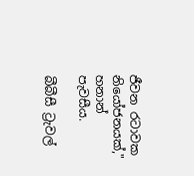ජීවන රටාවක නියෝජනයක්," හනාන් පැවසීය.

බීබීසී ට්‍රැවල්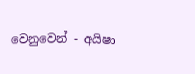වෙනුවෙන් - අයිෂා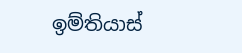ඉම්තියාස්